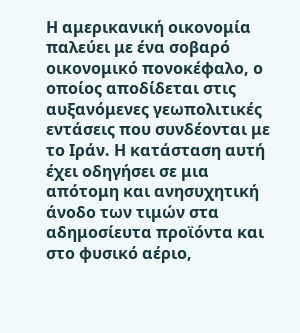Η αμερικανική οικονομία παλεύει με ένα σοβαρό οικονομικό πονοκέφαλο, ο οποίος αποδίδεται στις αυξανόμενες γεωπολιτικές εντάσεις που συνδέονται με το Ιράν. Η κατάσταση αυτή έχει οδηγήσει σε μια απότομη και ανησυχητική άνοδο των τιμών στα αδημοσίευτα προϊόντα και στο φυσικό αέριο,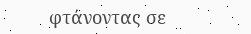φτάνοντας σε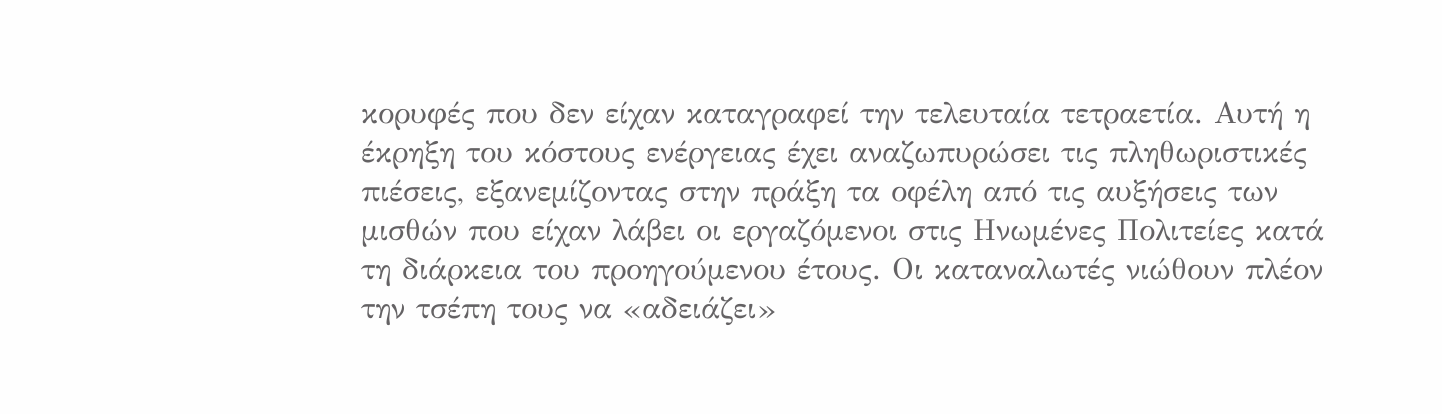κορυφές που δεν είχαν καταγραφεί την τελευταία τετραετία. Αυτή η έκρηξη του κόστους ενέργειας έχει αναζωπυρώσει τις πληθωριστικές πιέσεις, εξανεμίζοντας στην πράξη τα οφέλη από τις αυξήσεις των μισθών που είχαν λάβει οι εργαζόμενοι στις Ηνωμένες Πολιτείες κατά τη διάρκεια του προηγούμενου έτους. Οι καταναλωτές νιώθουν πλέον την τσέπη τους να «αδειάζει»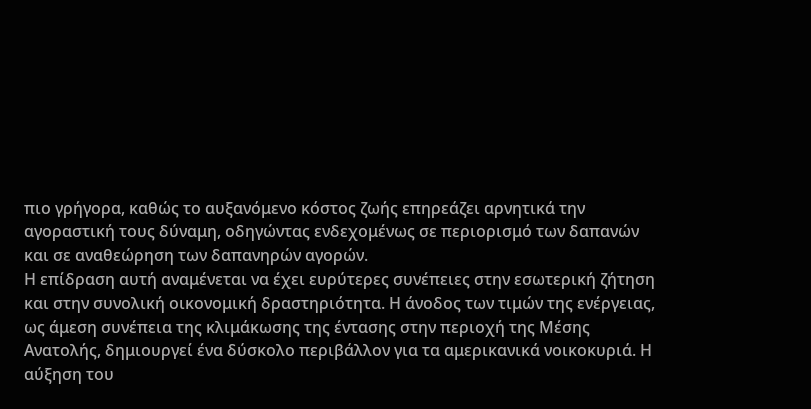πιο γρήγορα, καθώς το αυξανόμενο κόστος ζωής επηρεάζει αρνητικά την αγοραστική τους δύναμη, οδηγώντας ενδεχομένως σε περιορισμό των δαπανών και σε αναθεώρηση των δαπανηρών αγορών.
Η επίδραση αυτή αναμένεται να έχει ευρύτερες συνέπειες στην εσωτερική ζήτηση και στην συνολική οικονομική δραστηριότητα. Η άνοδος των τιμών της ενέργειας, ως άμεση συνέπεια της κλιμάκωσης της έντασης στην περιοχή της Μέσης Ανατολής, δημιουργεί ένα δύσκολο περιβάλλον για τα αμερικανικά νοικοκυριά. Η αύξηση του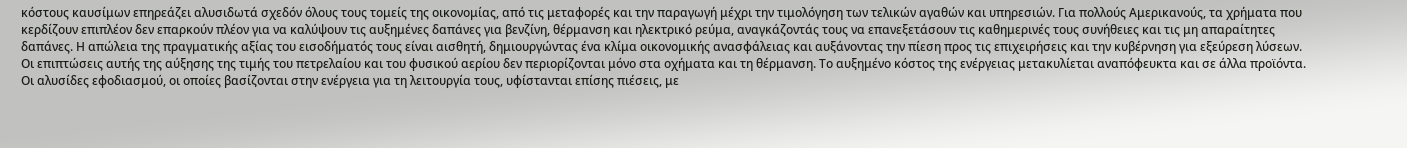κόστους καυσίμων επηρεάζει αλυσιδωτά σχεδόν όλους τους τομείς της οικονομίας, από τις μεταφορές και την παραγωγή μέχρι την τιμολόγηση των τελικών αγαθών και υπηρεσιών. Για πολλούς Αμερικανούς, τα χρήματα που κερδίζουν επιπλέον δεν επαρκούν πλέον για να καλύψουν τις αυξημένες δαπάνες για βενζίνη, θέρμανση και ηλεκτρικό ρεύμα, αναγκάζοντάς τους να επανεξετάσουν τις καθημερινές τους συνήθειες και τις μη απαραίτητες δαπάνες. Η απώλεια της πραγματικής αξίας του εισοδήματός τους είναι αισθητή, δημιουργώντας ένα κλίμα οικονομικής ανασφάλειας και αυξάνοντας την πίεση προς τις επιχειρήσεις και την κυβέρνηση για εξεύρεση λύσεων.
Οι επιπτώσεις αυτής της αύξησης της τιμής του πετρελαίου και του φυσικού αερίου δεν περιορίζονται μόνο στα οχήματα και τη θέρμανση. Το αυξημένο κόστος της ενέργειας μετακυλίεται αναπόφευκτα και σε άλλα προϊόντα. Οι αλυσίδες εφοδιασμού, οι οποίες βασίζονται στην ενέργεια για τη λειτουργία τους, υφίστανται επίσης πιέσεις, με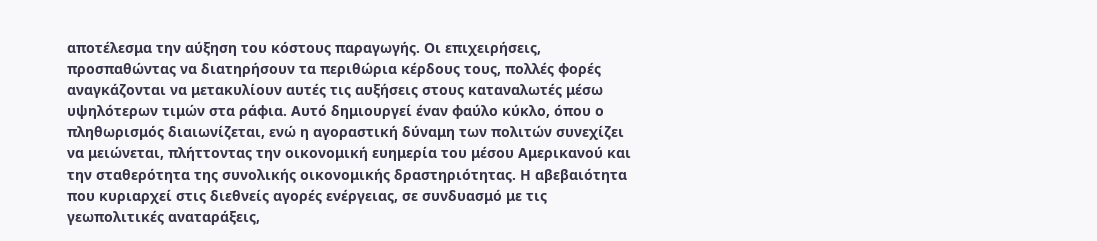αποτέλεσμα την αύξηση του κόστους παραγωγής. Οι επιχειρήσεις, προσπαθώντας να διατηρήσουν τα περιθώρια κέρδους τους, πολλές φορές αναγκάζονται να μετακυλίουν αυτές τις αυξήσεις στους καταναλωτές μέσω υψηλότερων τιμών στα ράφια. Αυτό δημιουργεί έναν φαύλο κύκλο, όπου ο πληθωρισμός διαιωνίζεται, ενώ η αγοραστική δύναμη των πολιτών συνεχίζει να μειώνεται, πλήττοντας την οικονομική ευημερία του μέσου Αμερικανού και την σταθερότητα της συνολικής οικονομικής δραστηριότητας. Η αβεβαιότητα που κυριαρχεί στις διεθνείς αγορές ενέργειας, σε συνδυασμό με τις γεωπολιτικές αναταράξεις,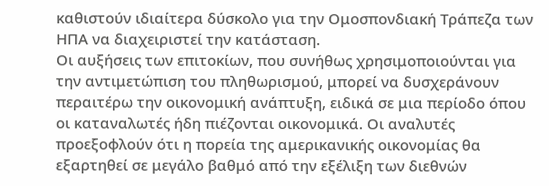καθιστούν ιδιαίτερα δύσκολο για την Ομοσπονδιακή Τράπεζα των ΗΠΑ να διαχειριστεί την κατάσταση.
Οι αυξήσεις των επιτοκίων, που συνήθως χρησιμοποιούνται για την αντιμετώπιση του πληθωρισμού, μπορεί να δυσχεράνουν περαιτέρω την οικονομική ανάπτυξη, ειδικά σε μια περίοδο όπου οι καταναλωτές ήδη πιέζονται οικονομικά. Οι αναλυτές προεξοφλούν ότι η πορεία της αμερικανικής οικονομίας θα εξαρτηθεί σε μεγάλο βαθμό από την εξέλιξη των διεθνών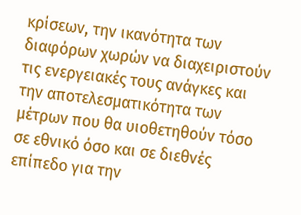κρίσεων, την ικανότητα των διαφόρων χωρών να διαχειριστούν τις ενεργειακές τους ανάγκες και την αποτελεσματικότητα των μέτρων που θα υιοθετηθούν τόσο σε εθνικό όσο και σε διεθνές επίπεδο για την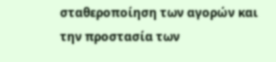σταθεροποίηση των αγορών και την προστασία των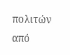πολιτών από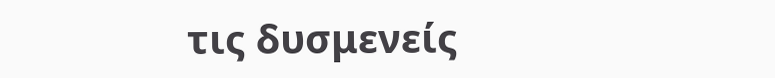τις δυσμενείς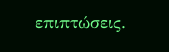επιπτώσεις.